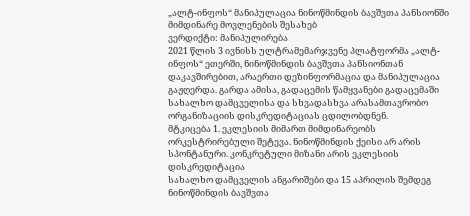„ალტ-ინფოს“ მანიპულაცია ნინოწმინდის ბავშვთა პანსიონში მიმდინარე მოვლენების შესახებ
ვერდიქტი: მანიპულირება
2021 წლის 3 ივნისს ულტრამემარჯვენე პლატფორმა „ალტ-ინფოს“ ეთერში, ნინოწმინდის ბავშვთა პანსიონთან დაკავშირებით, არაერთი დეზინფორმაცია და მანიპულაცია გაჟღერდა. გარდა ამისა, გადაცემის წამყვანები გადაცემაში სახალხო დამცველისა და სხვადასხვა არასამთავრობო ორგანიზაციის დისკრედიტაციას ცდილობდნენ.
მტკიცება 1. ეკლესიის მიმართ მიმდინარეობს ორკესტრირებული შეტევა. ნინოწმინდის ქეისი არ არის სპონტანური. კონკრეტული მიზანი არის ეკლესიის დისკრედიტაცია
სახალხო დამცველის ანგარიშები და 15 აპრილის შემდეგ ნინოწმინდის ბავშვთა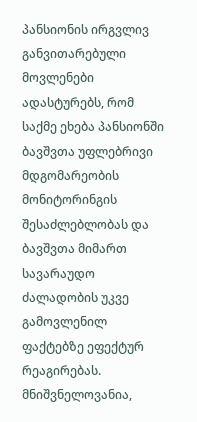პანსიონის ირგვლივ განვითარებული მოვლენები ადასტურებს, რომ საქმე ეხება პანსიონში ბავშვთა უფლებრივი მდგომარეობის მონიტორინგის შესაძლებლობას და ბავშვთა მიმართ სავარაუდო ძალადობის უკვე გამოვლენილ ფაქტებზე ეფექტურ რეაგირებას. მნიშვნელოვანია,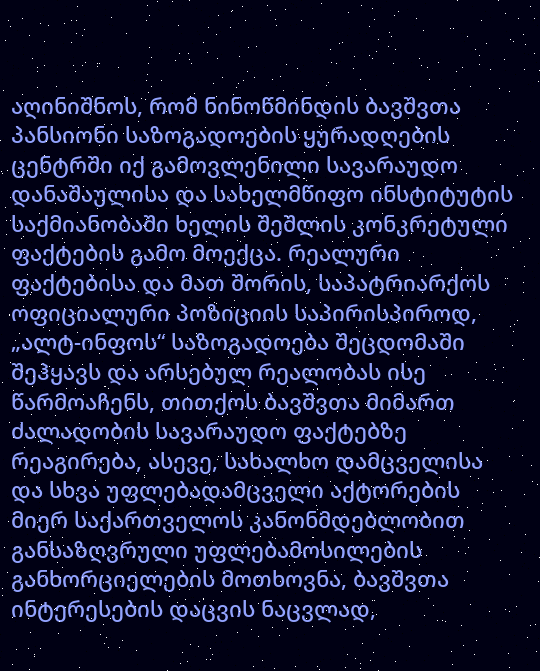აღინიშნოს, რომ ნინოწმინდის ბავშვთა პანსიონი საზოგადოების ყურადღების ცენტრში იქ გამოვლენილი სავარაუდო დანაშაულისა და სახელმწიფო ინსტიტუტის საქმიანობაში ხელის შეშლის კონკრეტული ფაქტების გამო მოექცა. რეალური ფაქტებისა და მათ შორის, საპატრიარქოს ოფიციალური პოზიციის საპირისპიროდ, „ალტ-ინფოს“ საზოგადოება შეცდომაში შეჰყავს და არსებულ რეალობას ისე წარმოაჩენს, თითქოს ბავშვთა მიმართ ძალადობის სავარაუდო ფაქტებზე რეაგირება, ასევე, სახალხო დამცველისა და სხვა უფლებადამცველი აქტორების მიერ საქართველოს კანონმდებლობით განსაზღვრული უფლებამოსილების განხორციელების მოთხოვნა, ბავშვთა ინტერესების დაცვის ნაცვლად,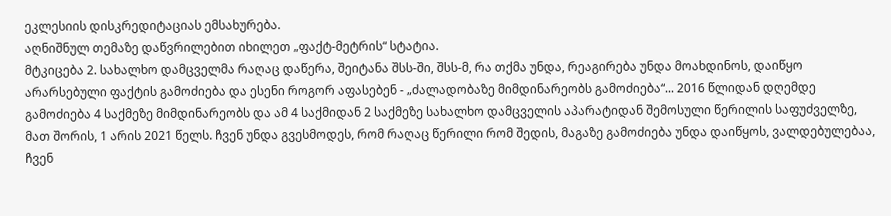ეკლესიის დისკრედიტაციას ემსახურება.
აღნიშნულ თემაზე დაწვრილებით იხილეთ „ფაქტ-მეტრის“ სტატია.
მტკიცება 2. სახალხო დამცველმა რაღაც დაწერა, შეიტანა შსს-ში, შსს-მ, რა თქმა უნდა, რეაგირება უნდა მოახდინოს, დაიწყო არარსებული ფაქტის გამოძიება და ესენი როგორ აფასებენ - „ძალადობაზე მიმდინარეობს გამოძიება“... 2016 წლიდან დღემდე გამოძიება 4 საქმეზე მიმდინარეობს და ამ 4 საქმიდან 2 საქმეზე სახალხო დამცველის აპარატიდან შემოსული წერილის საფუძველზე, მათ შორის, 1 არის 2021 წელს. ჩვენ უნდა გვესმოდეს, რომ რაღაც წერილი რომ შედის, მაგაზე გამოძიება უნდა დაიწყოს, ვალდებულებაა, ჩვენ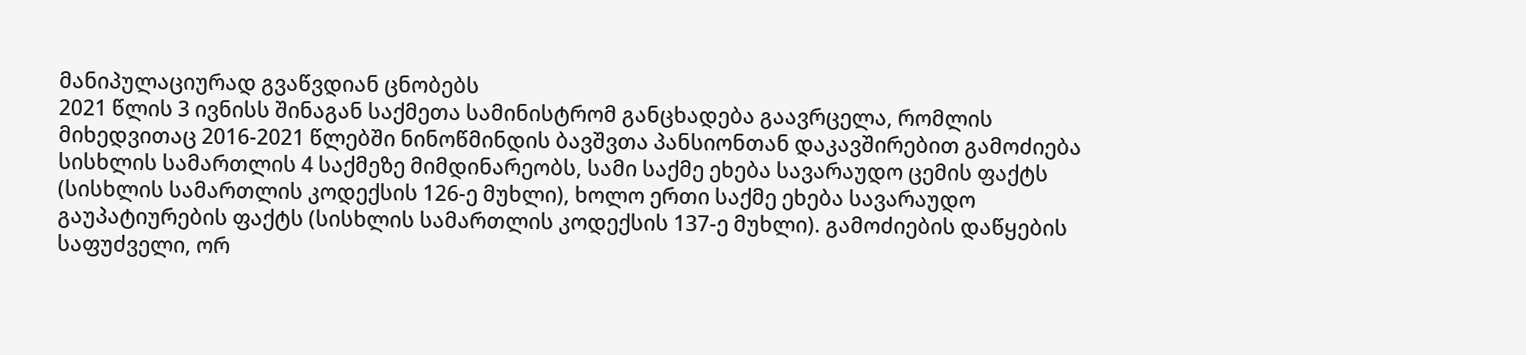მანიპულაციურად გვაწვდიან ცნობებს
2021 წლის 3 ივნისს შინაგან საქმეთა სამინისტრომ განცხადება გაავრცელა, რომლის მიხედვითაც 2016-2021 წლებში ნინოწმინდის ბავშვთა პანსიონთან დაკავშირებით გამოძიება სისხლის სამართლის 4 საქმეზე მიმდინარეობს, სამი საქმე ეხება სავარაუდო ცემის ფაქტს (სისხლის სამართლის კოდექსის 126-ე მუხლი), ხოლო ერთი საქმე ეხება სავარაუდო გაუპატიურების ფაქტს (სისხლის სამართლის კოდექსის 137-ე მუხლი). გამოძიების დაწყების საფუძველი, ორ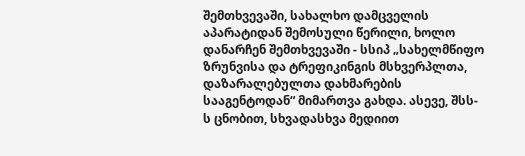შემთხვევაში, სახალხო დამცველის აპარატიდან შემოსული წერილი, ხოლო დანარჩენ შემთხვევაში - სსიპ „სახელმწიფო ზრუნვისა და ტრეფიკინგის მსხვერპლთა, დაზარალებულთა დახმარების სააგენტოდან“ მიმართვა გახდა. ასევე, შსს-ს ცნობით, სხვადასხვა მედიით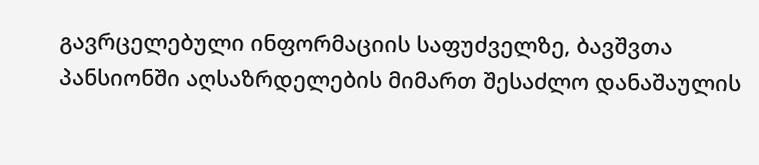გავრცელებული ინფორმაციის საფუძველზე, ბავშვთა პანსიონში აღსაზრდელების მიმართ შესაძლო დანაშაულის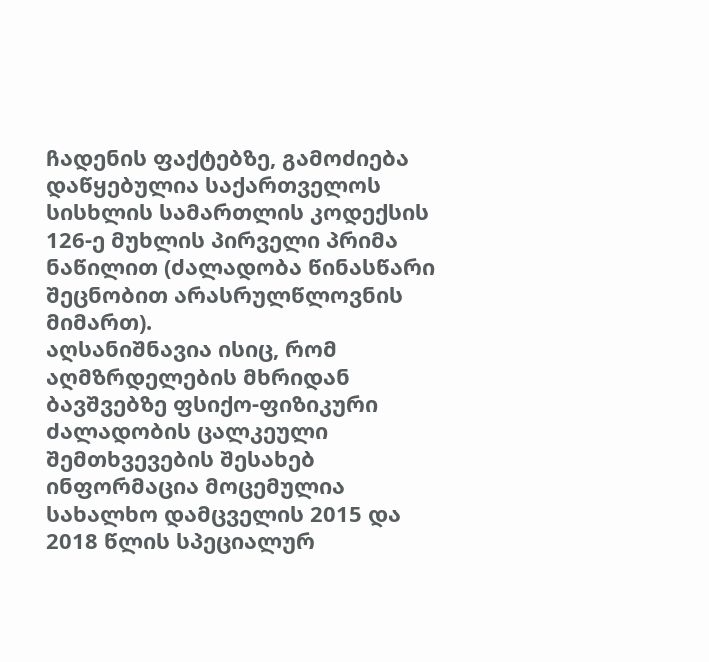ჩადენის ფაქტებზე, გამოძიება დაწყებულია საქართველოს სისხლის სამართლის კოდექსის 126-ე მუხლის პირველი პრიმა ნაწილით (ძალადობა წინასწარი შეცნობით არასრულწლოვნის მიმართ).
აღსანიშნავია ისიც, რომ აღმზრდელების მხრიდან ბავშვებზე ფსიქო-ფიზიკური ძალადობის ცალკეული შემთხვევების შესახებ ინფორმაცია მოცემულია სახალხო დამცველის 2015 და 2018 წლის სპეციალურ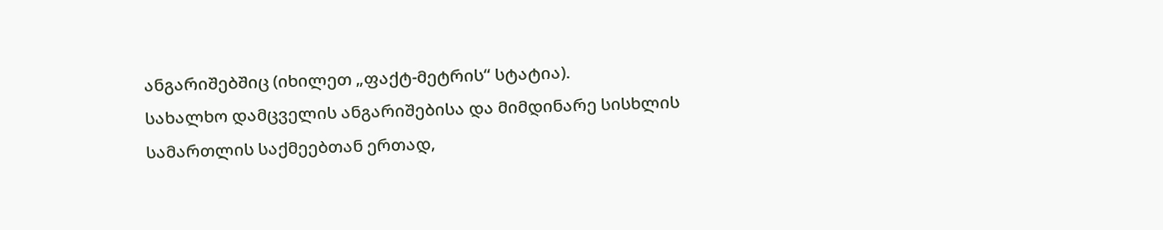ანგარიშებშიც (იხილეთ „ფაქტ-მეტრის“ სტატია).
სახალხო დამცველის ანგარიშებისა და მიმდინარე სისხლის სამართლის საქმეებთან ერთად,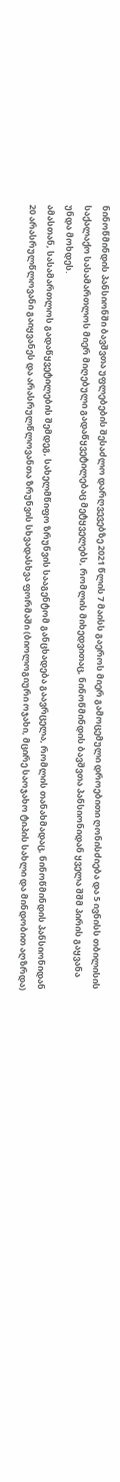ნინოწმინდის პანსიონში ბავშვთა უფლებების შესაძლო დარღვევებზე 2021 წლის 7 მაისს გაეროს მიერ გამოცემული დროებითი ღონისძიება და 5 ივნისს თბილისის საქალაქო სასამართლოს მიერ მიღებული გადაწყვეტილებაც მეტყველებს, რომლის მიხედვითაც, ნინოწმინდის ბავშვთა პანსიონიდან ყველა შშმ პირის გაყვანა უნდა მოხდეს.
ამასთან, სასამართლოს გადაწყვეტილების შემდეგ, სახელმწიფო ზრუნვის სააგენტომ განცხადება გაავრცელა, რომლის თანახმადაც, ნინოწმინდის პანსიონიდან 20 არასრულწლოვანი გაიყვანეს და არასრულწლოვანთა ზრუნვის სხვადასხვა ფორმაში (ბიოლოგიური ოჯახი, მცირე საოჯახო ტიპის სახლი და მინდობით აღზრდა)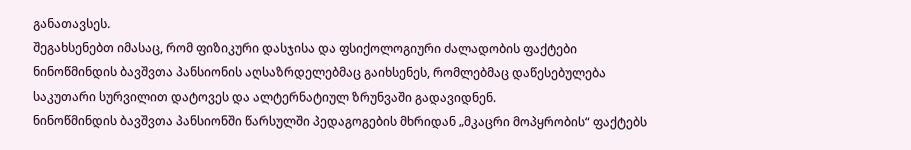განათავსეს.
შეგახსენებთ იმასაც, რომ ფიზიკური დასჯისა და ფსიქოლოგიური ძალადობის ფაქტები ნინოწმინდის ბავშვთა პანსიონის აღსაზრდელებმაც გაიხსენეს, რომლებმაც დაწესებულება საკუთარი სურვილით დატოვეს და ალტერნატიულ ზრუნვაში გადავიდნენ.
ნინოწმინდის ბავშვთა პანსიონში წარსულში პედაგოგების მხრიდან „მკაცრი მოპყრობის“ ფაქტებს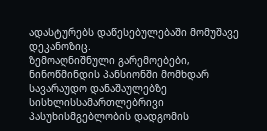ადასტურებს დაწესებულებაში მომუშავე დეკანოზიც.
ზემოაღნიშნული გარემოებები, ნინოწმინდის პანსიონში მომხდარ სავარაუდო დანაშაულებზე სისხლისსამართლებრივი პასუხისმგებლობის დადგომის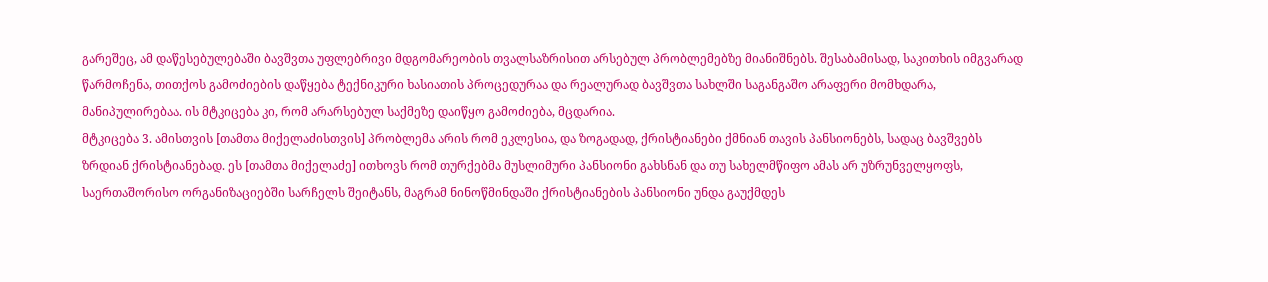გარეშეც, ამ დაწესებულებაში ბავშვთა უფლებრივი მდგომარეობის თვალსაზრისით არსებულ პრობლემებზე მიანიშნებს. შესაბამისად, საკითხის იმგვარად წარმოჩენა, თითქოს გამოძიების დაწყება ტექნიკური ხასიათის პროცედურაა და რეალურად ბავშვთა სახლში საგანგაშო არაფერი მომხდარა, მანიპულირებაა. ის მტკიცება კი, რომ არარსებულ საქმეზე დაიწყო გამოძიება, მცდარია.
მტკიცება 3. ამისთვის [თამთა მიქელაძისთვის] პრობლემა არის რომ ეკლესია, და ზოგადად, ქრისტიანები ქმნიან თავის პანსიონებს, სადაც ბავშვებს ზრდიან ქრისტიანებად. ეს [თამთა მიქელაძე] ითხოვს რომ თურქებმა მუსლიმური პანსიონი გახსნან და თუ სახელმწიფო ამას არ უზრუნველყოფს, საერთაშორისო ორგანიზაციებში სარჩელს შეიტანს, მაგრამ ნინოწმინდაში ქრისტიანების პანსიონი უნდა გაუქმდეს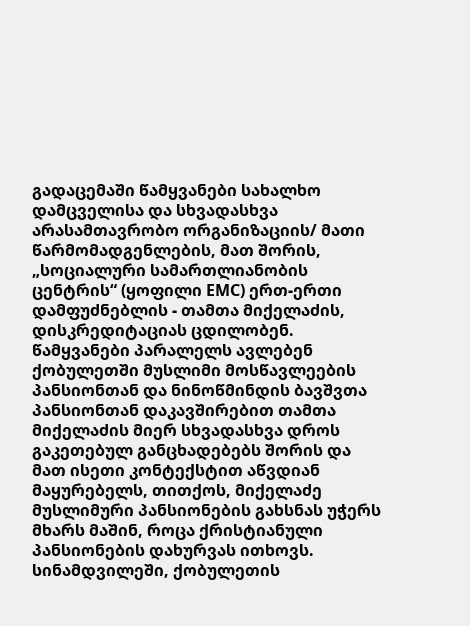გადაცემაში წამყვანები სახალხო დამცველისა და სხვადასხვა არასამთავრობო ორგანიზაციის/ მათი წარმომადგენლების, მათ შორის, „სოციალური სამართლიანობის ცენტრის“ (ყოფილი EMC) ერთ-ერთი დამფუძნებლის - თამთა მიქელაძის, დისკრედიტაციას ცდილობენ.
წამყვანები პარალელს ავლებენ ქობულეთში მუსლიმი მოსწავლეების პანსიონთან და ნინოწმინდის ბავშვთა პანსიონთან დაკავშირებით თამთა მიქელაძის მიერ სხვადასხვა დროს გაკეთებულ განცხადებებს შორის და მათ ისეთი კონტექსტით აწვდიან მაყურებელს, თითქოს, მიქელაძე მუსლიმური პანსიონების გახსნას უჭერს მხარს მაშინ, როცა ქრისტიანული პანსიონების დახურვას ითხოვს.
სინამდვილეში, ქობულეთის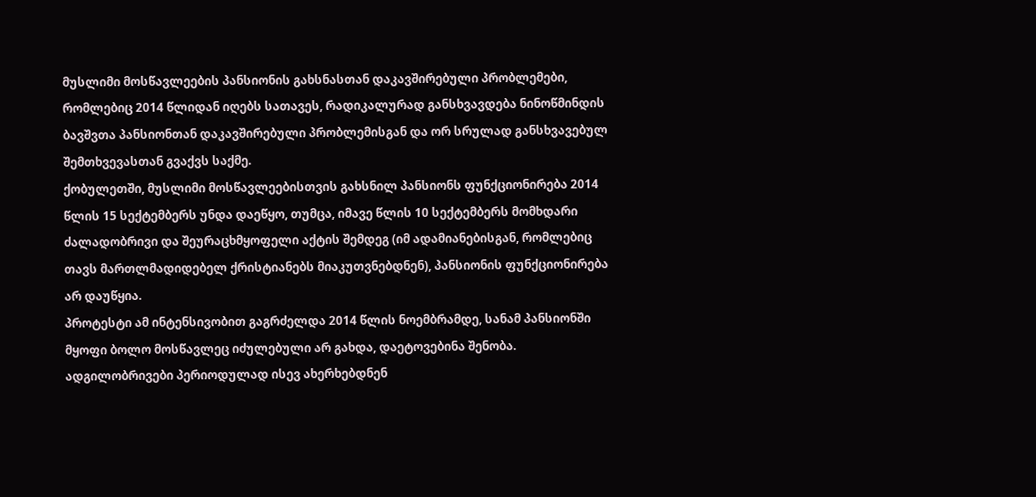მუსლიმი მოსწავლეების პანსიონის გახსნასთან დაკავშირებული პრობლემები, რომლებიც 2014 წლიდან იღებს სათავეს, რადიკალურად განსხვავდება ნინოწმინდის ბავშვთა პანსიონთან დაკავშირებული პრობლემისგან და ორ სრულად განსხვავებულ შემთხვევასთან გვაქვს საქმე.
ქობულეთში, მუსლიმი მოსწავლეებისთვის გახსნილ პანსიონს ფუნქციონირება 2014 წლის 15 სექტემბერს უნდა დაეწყო, თუმცა, იმავე წლის 10 სექტემბერს მომხდარი ძალადობრივი და შეურაცხმყოფელი აქტის შემდეგ (იმ ადამიანებისგან, რომლებიც თავს მართლმადიდებელ ქრისტიანებს მიაკუთვნებდნენ), პანსიონის ფუნქციონირება არ დაუწყია.
პროტესტი ამ ინტენსივობით გაგრძელდა 2014 წლის ნოემბრამდე, სანამ პანსიონში მყოფი ბოლო მოსწავლეც იძულებული არ გახდა, დაეტოვებინა შენობა. ადგილობრივები პერიოდულად ისევ ახერხებდნენ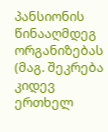პანსიონის წინააღმდეგ ორგანიზებას (მაგ. შეკრება კიდევ ერთხელ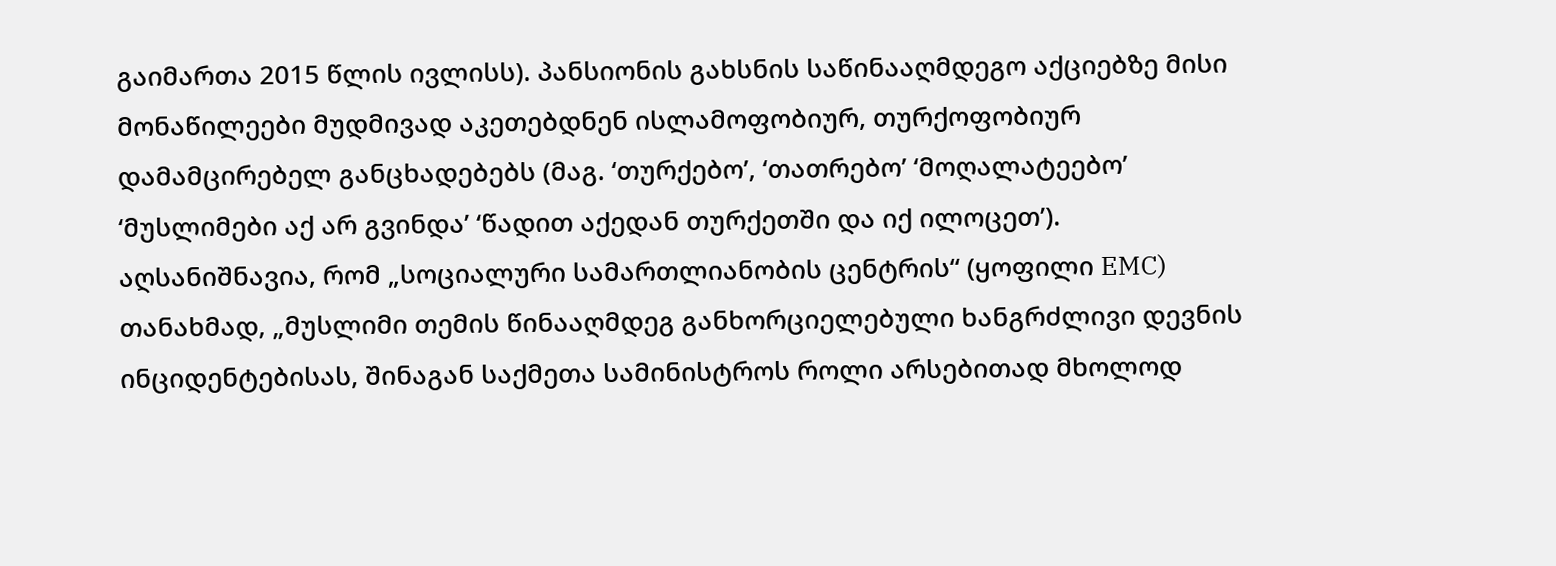გაიმართა 2015 წლის ივლისს). პანსიონის გახსნის საწინააღმდეგო აქციებზე მისი მონაწილეები მუდმივად აკეთებდნენ ისლამოფობიურ, თურქოფობიურ დამამცირებელ განცხადებებს (მაგ. ‘თურქებო’, ‘თათრებო’ ‘მოღალატეებო’ ‘მუსლიმები აქ არ გვინდა’ ‘წადით აქედან თურქეთში და იქ ილოცეთ’).
აღსანიშნავია, რომ „სოციალური სამართლიანობის ცენტრის“ (ყოფილი EMC) თანახმად, „მუსლიმი თემის წინააღმდეგ განხორციელებული ხანგრძლივი დევნის ინციდენტებისას, შინაგან საქმეთა სამინისტროს როლი არსებითად მხოლოდ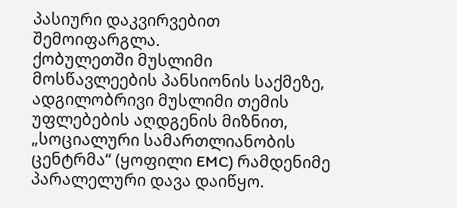პასიური დაკვირვებით შემოიფარგლა.
ქობულეთში მუსლიმი მოსწავლეების პანსიონის საქმეზე, ადგილობრივი მუსლიმი თემის უფლებების აღდგენის მიზნით, „სოციალური სამართლიანობის ცენტრმა“ (ყოფილი EMC) რამდენიმე პარალელური დავა დაიწყო.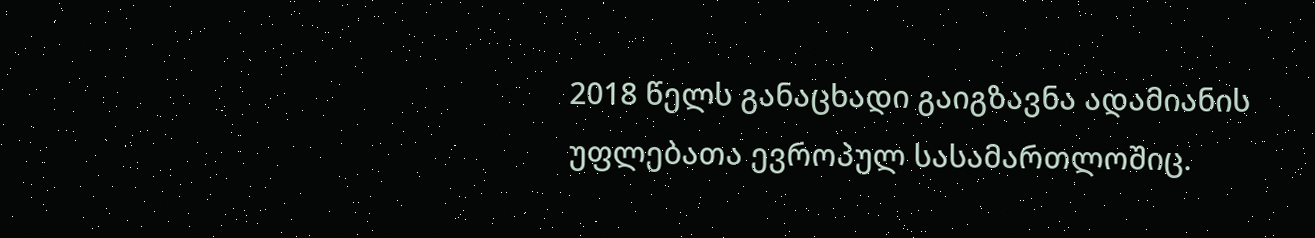2018 წელს განაცხადი გაიგზავნა ადამიანის უფლებათა ევროპულ სასამართლოშიც.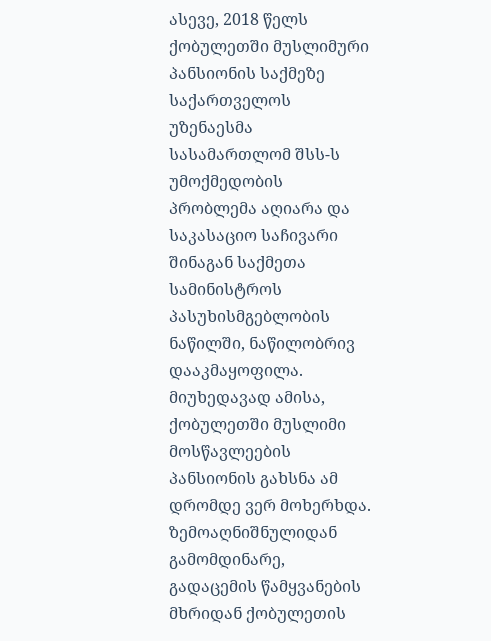ასევე, 2018 წელს ქობულეთში მუსლიმური პანსიონის საქმეზე საქართველოს უზენაესმა სასამართლომ შსს-ს უმოქმედობის პრობლემა აღიარა და საკასაციო საჩივარი შინაგან საქმეთა სამინისტროს პასუხისმგებლობის ნაწილში, ნაწილობრივ დააკმაყოფილა.
მიუხედავად ამისა, ქობულეთში მუსლიმი მოსწავლეების პანსიონის გახსნა ამ დრომდე ვერ მოხერხდა.
ზემოაღნიშნულიდან გამომდინარე, გადაცემის წამყვანების მხრიდან ქობულეთის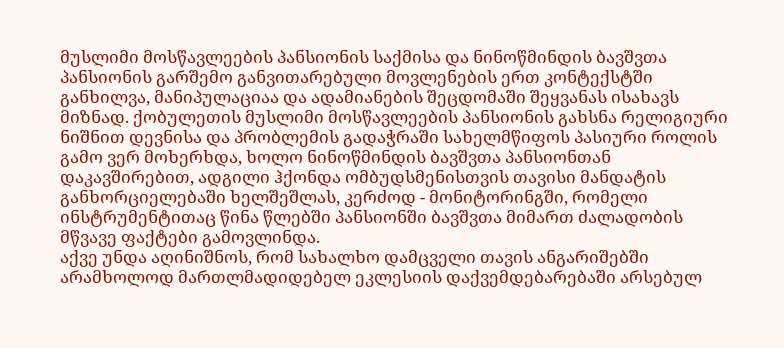მუსლიმი მოსწავლეების პანსიონის საქმისა და ნინოწმინდის ბავშვთა პანსიონის გარშემო განვითარებული მოვლენების ერთ კონტექსტში განხილვა, მანიპულაციაა და ადამიანების შეცდომაში შეყვანას ისახავს მიზნად. ქობულეთის მუსლიმი მოსწავლეების პანსიონის გახსნა რელიგიური ნიშნით დევნისა და პრობლემის გადაჭრაში სახელმწიფოს პასიური როლის გამო ვერ მოხერხდა, ხოლო ნინოწმინდის ბავშვთა პანსიონთან დაკავშირებით, ადგილი ჰქონდა ომბუდსმენისთვის თავისი მანდატის განხორციელებაში ხელშეშლას, კერძოდ - მონიტორინგში, რომელი ინსტრუმენტითაც წინა წლებში პანსიონში ბავშვთა მიმართ ძალადობის მწვავე ფაქტები გამოვლინდა.
აქვე უნდა აღინიშნოს, რომ სახალხო დამცველი თავის ანგარიშებში არამხოლოდ მართლმადიდებელ ეკლესიის დაქვემდებარებაში არსებულ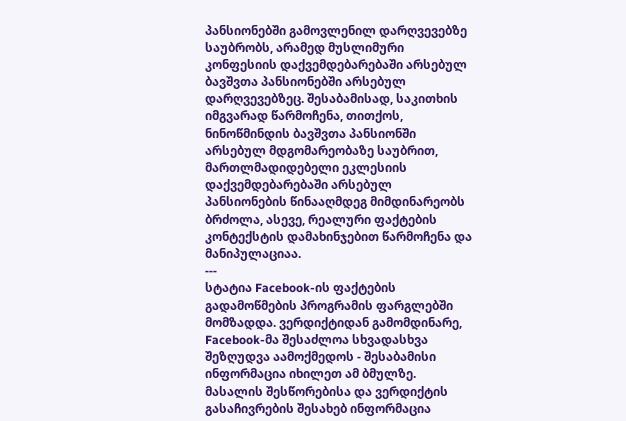პანსიონებში გამოვლენილ დარღვევებზე საუბრობს, არამედ მუსლიმური კონფესიის დაქვემდებარებაში არსებულ ბავშვთა პანსიონებში არსებულ დარღვევებზეც. შესაბამისად, საკითხის იმგვარად წარმოჩენა, თითქოს, ნინოწმინდის ბავშვთა პანსიონში არსებულ მდგომარეობაზე საუბრით, მართლმადიდებელი ეკლესიის დაქვემდებარებაში არსებულ პანსიონების წინააღმდეგ მიმდინარეობს ბრძოლა, ასევე, რეალური ფაქტების კონტექსტის დამახინჯებით წარმოჩენა და მანიპულაციაა.
---
სტატია Facebook-ის ფაქტების გადამოწმების პროგრამის ფარგლებში მომზადდა. ვერდიქტიდან გამომდინარე, Facebook-მა შესაძლოა სხვადასხვა შეზღუდვა აამოქმედოს - შესაბამისი ინფორმაცია იხილეთ ამ ბმულზე. მასალის შესწორებისა და ვერდიქტის გასაჩივრების შესახებ ინფორმაცია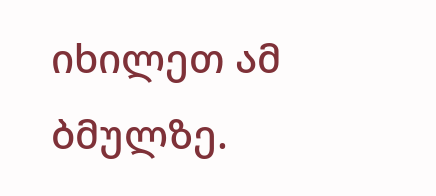იხილეთ ამ ბმულზე.